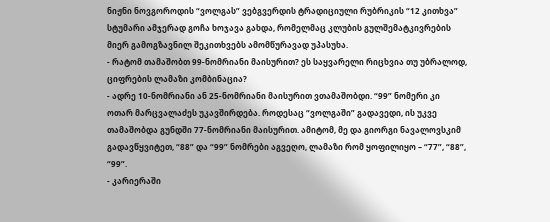ნიჟნი ნოვგოროდის “ვოლგას” ვებგვერდის ტრადიციული რუბრიკის “12 კითხვა” სტუმარი ამჯერად გოჩა ხოჯავა გახდა, რომელმაც კლუბის გულშემატკივრების მიერ გამოგზავნილ შეკითხვებს ამომწურავად უპასუხა.
- რატომ თამაშობთ 99-ნომრიანი მაისურით? ეს საყვარელი რიცხვია თუ უბრალოდ, ციფრების ლამაზი კომბინაცია?
- ადრე 10-ნომრიანი ან 25-ნომრიანი მაისურით ვთამაშობდი. “99” ნომერი კი ოთარ მარცვალაძეს უკავშირდება. როდესაც “ვოლგაში” გადავედი, ის უკვე თამაშობდა გუნდში 77-ნომრიანი მაისურით. ამიტომ, მე და გიორგი ნავალოვსკიმ გადავწყვიტეთ, “88” და “99” ნომრები აგვეღო, ლამაზი რომ ყოფილიყო – “77”, “88”, “99”.
- კარიერაში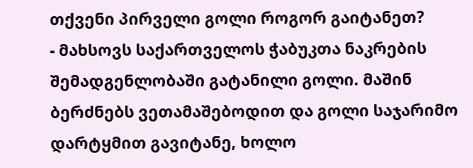თქვენი პირველი გოლი როგორ გაიტანეთ?
- მახსოვს საქართველოს ჭაბუკთა ნაკრების შემადგენლობაში გატანილი გოლი. მაშინ ბერძნებს ვეთამაშებოდით და გოლი საჯარიმო დარტყმით გავიტანე, ხოლო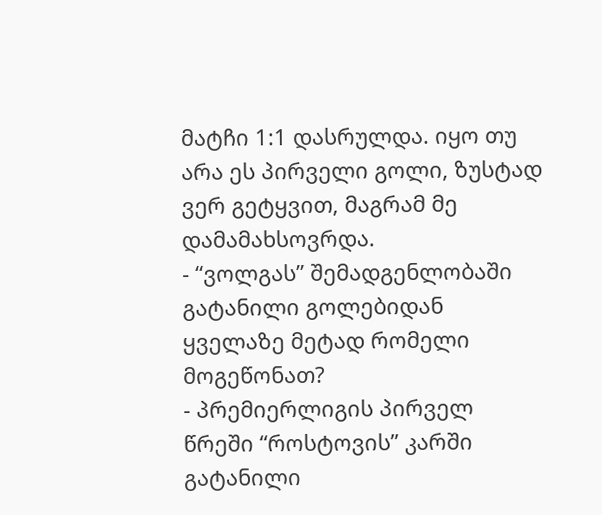მატჩი 1:1 დასრულდა. იყო თუ არა ეს პირველი გოლი, ზუსტად ვერ გეტყვით, მაგრამ მე დამამახსოვრდა.
- “ვოლგას” შემადგენლობაში გატანილი გოლებიდან ყველაზე მეტად რომელი მოგეწონათ?
- პრემიერლიგის პირველ წრეში “როსტოვის” კარში გატანილი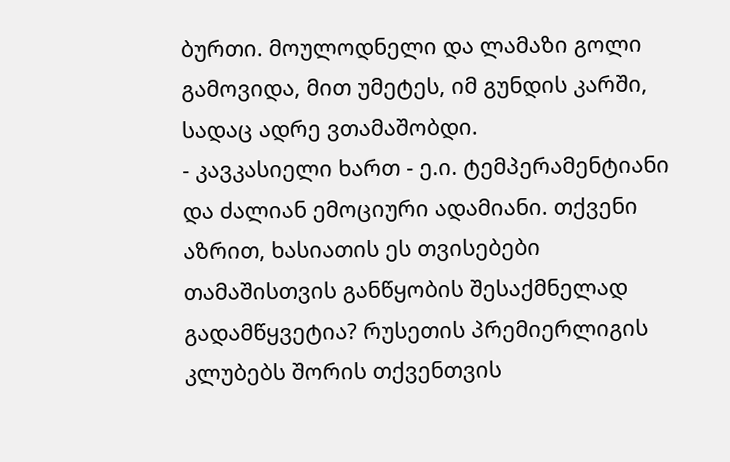ბურთი. მოულოდნელი და ლამაზი გოლი გამოვიდა, მით უმეტეს, იმ გუნდის კარში, სადაც ადრე ვთამაშობდი.
- კავკასიელი ხართ - ე.ი. ტემპერამენტიანი და ძალიან ემოციური ადამიანი. თქვენი აზრით, ხასიათის ეს თვისებები თამაშისთვის განწყობის შესაქმნელად გადამწყვეტია? რუსეთის პრემიერლიგის კლუბებს შორის თქვენთვის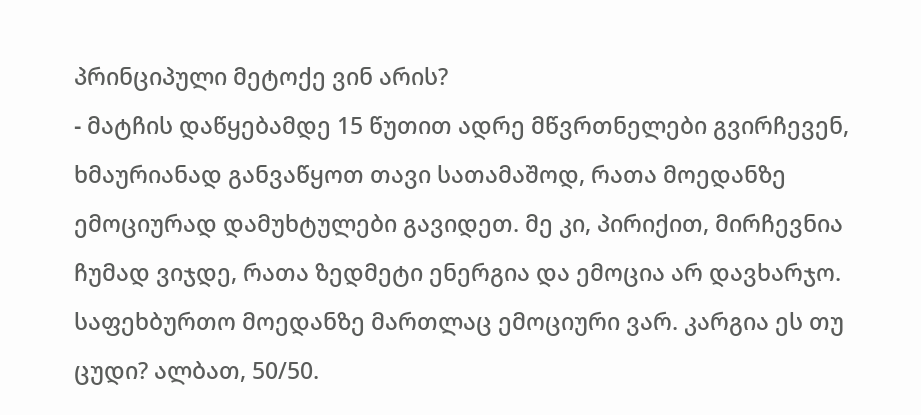პრინციპული მეტოქე ვინ არის?
- მატჩის დაწყებამდე 15 წუთით ადრე მწვრთნელები გვირჩევენ, ხმაურიანად განვაწყოთ თავი სათამაშოდ, რათა მოედანზე ემოციურად დამუხტულები გავიდეთ. მე კი, პირიქით, მირჩევნია ჩუმად ვიჯდე, რათა ზედმეტი ენერგია და ემოცია არ დავხარჯო. საფეხბურთო მოედანზე მართლაც ემოციური ვარ. კარგია ეს თუ ცუდი? ალბათ, 50/50.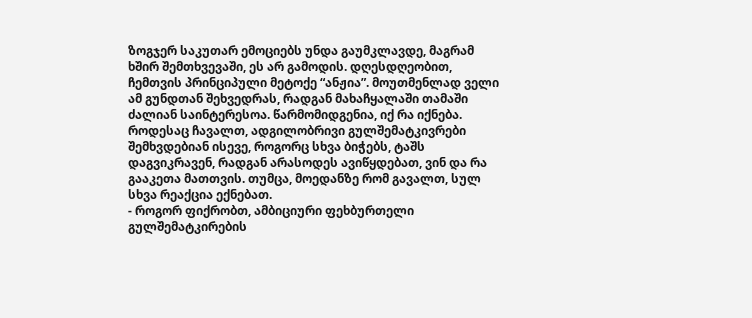ზოგჯერ საკუთარ ემოციებს უნდა გაუმკლავდე, მაგრამ ხშირ შემთხვევაში, ეს არ გამოდის. დღესდღეობით, ჩემთვის პრინციპული მეტოქე “ანჟია”. მოუთმენლად ველი ამ გუნდთან შეხვედრას, რადგან მახაჩყალაში თამაში ძალიან საინტერესოა. წარმომიდგენია, იქ რა იქნება. როდესაც ჩავალთ, ადგილობრივი გულშემატკივრები შემხვდებიან ისევე, როგორც სხვა ბიჭებს, ტაშს დაგვიკრავენ, რადგან არასოდეს ავიწყდებათ, ვინ და რა გააკეთა მათთვის. თუმცა, მოედანზე რომ გავალთ, სულ სხვა რეაქცია ექნებათ.
- როგორ ფიქრობთ, ამბიციური ფეხბურთელი გულშემატკირების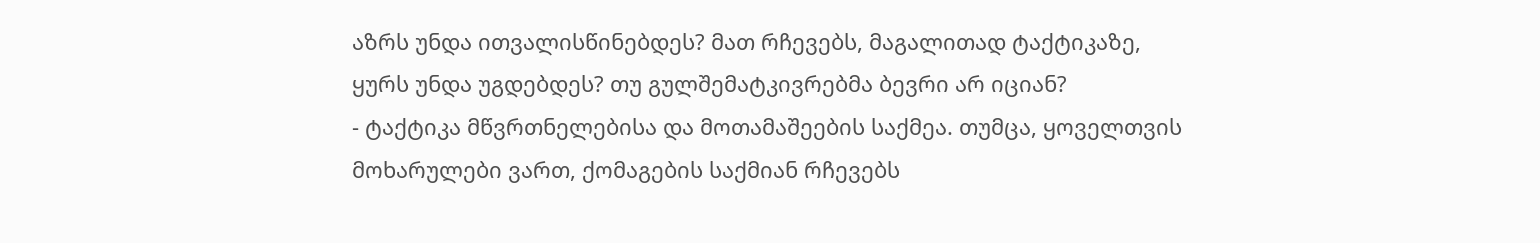აზრს უნდა ითვალისწინებდეს? მათ რჩევებს, მაგალითად ტაქტიკაზე, ყურს უნდა უგდებდეს? თუ გულშემატკივრებმა ბევრი არ იციან?
- ტაქტიკა მწვრთნელებისა და მოთამაშეების საქმეა. თუმცა, ყოველთვის მოხარულები ვართ, ქომაგების საქმიან რჩევებს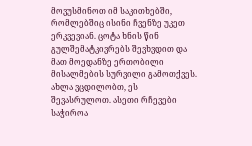მოვუსმინოთ იმ საკითხებში, რომლებშიც ისინი ჩვენზე უკეთ ერკვევიან. ცოტა ხნის წინ გულშემატკივრებს შევხვდით და მათ მოედანზე ერთობილი მისალმების სურვილი გამოთქვეს. ახლა ვცდილობთ, ეს შევასრულოთ. ასეთი რჩევები საჭიროა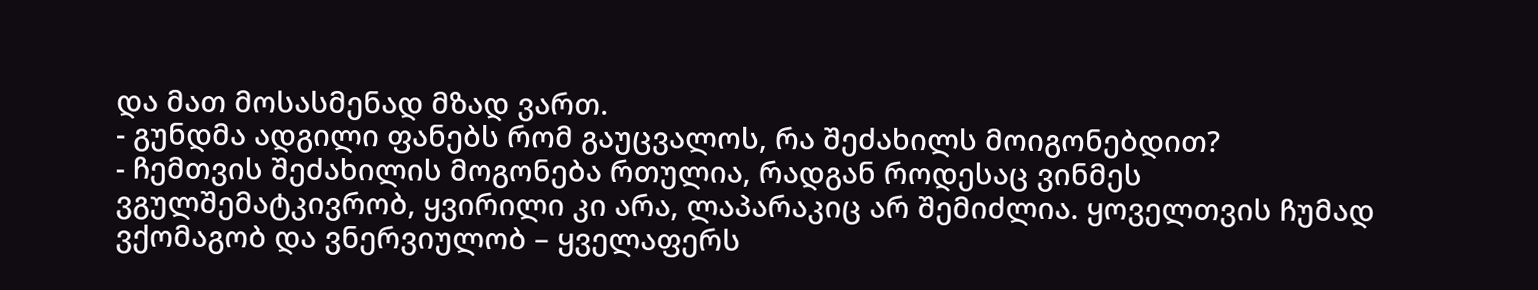და მათ მოსასმენად მზად ვართ.
- გუნდმა ადგილი ფანებს რომ გაუცვალოს, რა შეძახილს მოიგონებდით?
- ჩემთვის შეძახილის მოგონება რთულია, რადგან როდესაც ვინმეს ვგულშემატკივრობ, ყვირილი კი არა, ლაპარაკიც არ შემიძლია. ყოველთვის ჩუმად ვქომაგობ და ვნერვიულობ – ყველაფერს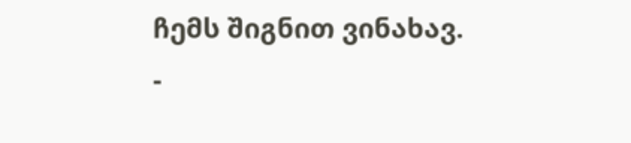ჩემს შიგნით ვინახავ.
-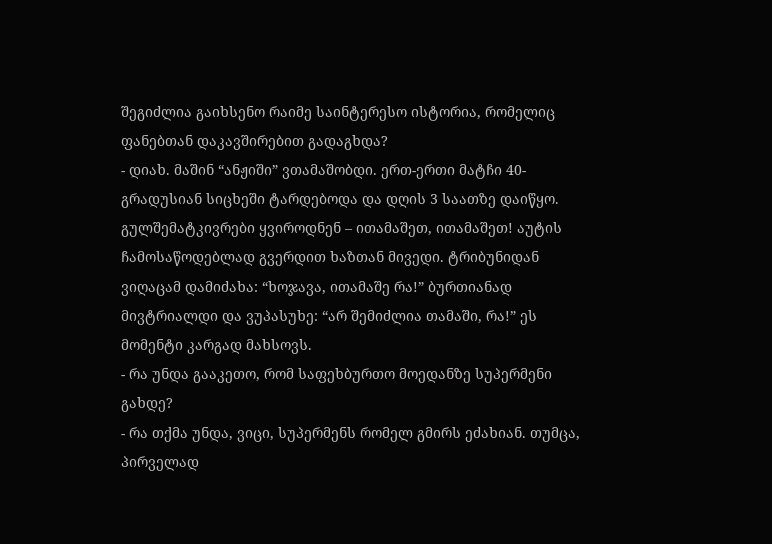შეგიძლია გაიხსენო რაიმე საინტერესო ისტორია, რომელიც ფანებთან დაკავშირებით გადაგხდა?
- დიახ. მაშინ “ანჟიში” ვთამაშობდი. ერთ-ერთი მატჩი 40-გრადუსიან სიცხეში ტარდებოდა და დღის 3 საათზე დაიწყო. გულშემატკივრები ყვიროდნენ – ითამაშეთ, ითამაშეთ! აუტის ჩამოსაწოდებლად გვერდით ხაზთან მივედი. ტრიბუნიდან ვიღაცამ დამიძახა: “ხოჯავა, ითამაშე რა!” ბურთიანად მივტრიალდი და ვუპასუხე: “არ შემიძლია თამაში, რა!” ეს მომენტი კარგად მახსოვს.
- რა უნდა გააკეთო, რომ საფეხბურთო მოედანზე სუპერმენი გახდე?
- რა თქმა უნდა, ვიცი, სუპერმენს რომელ გმირს ეძახიან. თუმცა, პირველად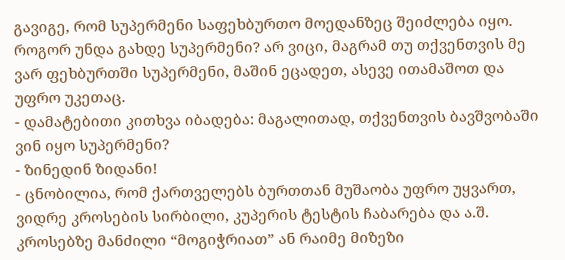გავიგე, რომ სუპერმენი საფეხბურთო მოედანზეც შეიძლება იყო. როგორ უნდა გახდე სუპერმენი? არ ვიცი, მაგრამ თუ თქვენთვის მე ვარ ფეხბურთში სუპერმენი, მაშინ ეცადეთ, ასევე ითამაშოთ და უფრო უკეთაც.
- დამატებითი კითხვა იბადება: მაგალითად, თქვენთვის ბავშვობაში ვინ იყო სუპერმენი?
- ზინედინ ზიდანი!
- ცნობილია, რომ ქართველებს ბურთთან მუშაობა უფრო უყვართ, ვიდრე კროსების სირბილი, კუპერის ტესტის ჩაბარება და ა.შ. კროსებზე მანძილი “მოგიჭრიათ” ან რაიმე მიზეზი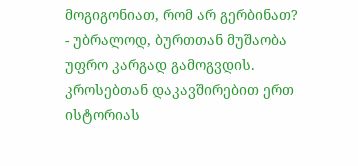მოგიგონიათ, რომ არ გერბინათ?
- უბრალოდ, ბურთთან მუშაობა უფრო კარგად გამოგვდის. კროსებთან დაკავშირებით ერთ ისტორიას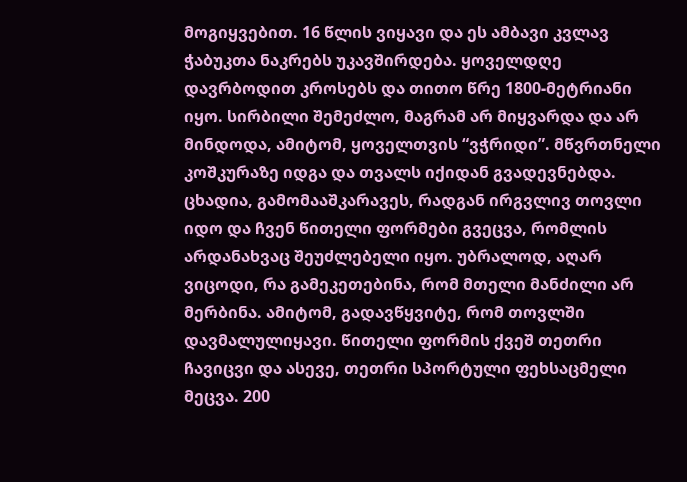მოგიყვებით. 16 წლის ვიყავი და ეს ამბავი კვლავ ჭაბუკთა ნაკრებს უკავშირდება. ყოველდღე დავრბოდით კროსებს და თითო წრე 1800-მეტრიანი იყო. სირბილი შემეძლო, მაგრამ არ მიყვარდა და არ მინდოდა, ამიტომ, ყოველთვის “ვჭრიდი”. მწვრთნელი კოშკურაზე იდგა და თვალს იქიდან გვადევნებდა. ცხადია, გამომააშკარავეს, რადგან ირგვლივ თოვლი იდო და ჩვენ წითელი ფორმები გვეცვა, რომლის არდანახვაც შეუძლებელი იყო. უბრალოდ, აღარ ვიცოდი, რა გამეკეთებინა, რომ მთელი მანძილი არ მერბინა. ამიტომ, გადავწყვიტე, რომ თოვლში დავმალულიყავი. წითელი ფორმის ქვეშ თეთრი ჩავიცვი და ასევე, თეთრი სპორტული ფეხსაცმელი მეცვა. 200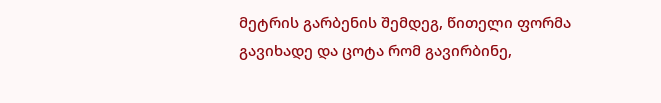მეტრის გარბენის შემდეგ, წითელი ფორმა გავიხადე და ცოტა რომ გავირბინე,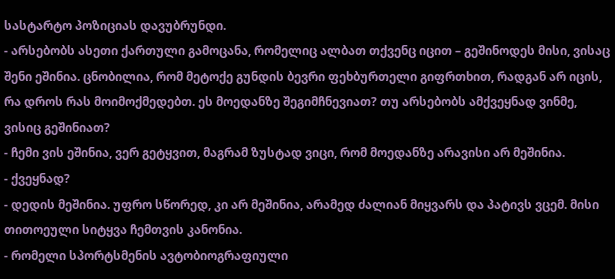სასტარტო პოზიციას დავუბრუნდი.
- არსებობს ასეთი ქართული გამოცანა, რომელიც ალბათ თქვენც იცით – გეშინოდეს მისი, ვისაც შენი ეშინია. ცნობილია, რომ მეტოქე გუნდის ბევრი ფეხბურთელი გიფრთხით, რადგან არ იცის, რა დროს რას მოიმოქმედებთ. ეს მოედანზე შეგიმჩნევიათ? თუ არსებობს ამქვეყნად ვინმე, ვისიც გეშინიათ?
- ჩემი ვის ეშინია, ვერ გეტყვით, მაგრამ ზუსტად ვიცი, რომ მოედანზე არავისი არ მეშინია.
- ქვეყნად?
- დედის მეშინია. უფრო სწორედ, კი არ მეშინია, არამედ ძალიან მიყვარს და პატივს ვცემ. მისი თითოეული სიტყვა ჩემთვის კანონია.
- რომელი სპორტსმენის ავტობიოგრაფიული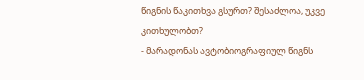წიგნის წაკითხვა გსურთ? შესაძლოა, უკვე კითხულობთ?
- მარადონას ავტობიოგრაფიულ წიგნს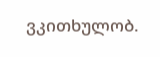ვკითხულობ.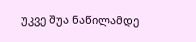უკვე შუა ნაწილამდე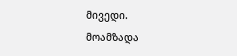მივედი.
მოამზადა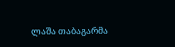ლაშა თაბაგარმა